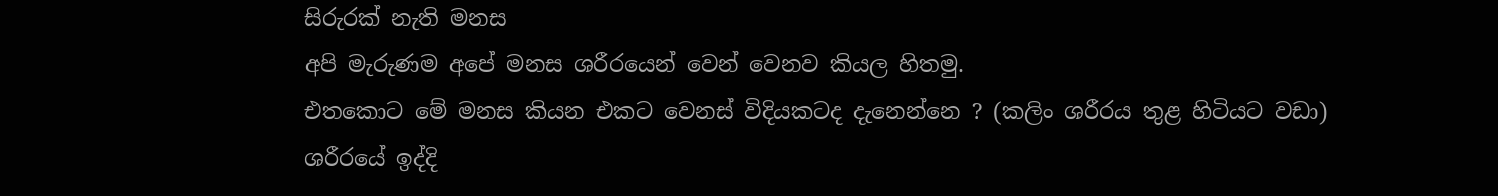සිරුරක් නැති මනස
අපි මැරුණම අපේ මනස ශරීරයෙන් වෙන් වෙනව කියල හිතමු.
එතකොට මේ මනස කියන එකට වෙනස් විදියකටද දැනෙන්නෙ ? (කලිං ශරීරය තුළ හිටියට වඩා)
ශරීරයේ ඉද්දි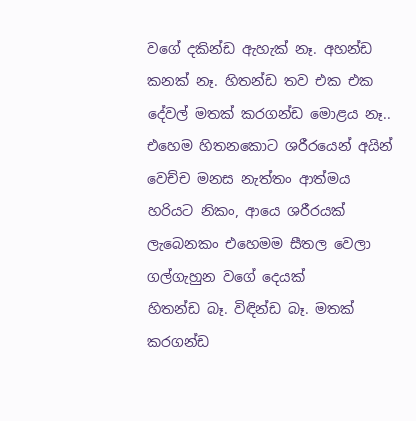වගේ දකින්ඩ ඇහැක් නෑ. අහන්ඩ කනක් නෑ. හිතන්ඩ තව එක එක දේවල් මතක් කරගන්ඩ මොළය නෑ..
එහෙම හිතනකොට ශරීරයෙන් අයින් වෙච්ච මනස නැත්තං ආත්මය හරියට නිකං, ආයෙ ශරීරයක් ලැබෙනකං එහෙමම සීතල වෙලා ගල්ගැහුන වගේ දෙයක්
හිතන්ඩ බෑ. විඳින්ඩ බෑ. මතක් කරගන්ඩ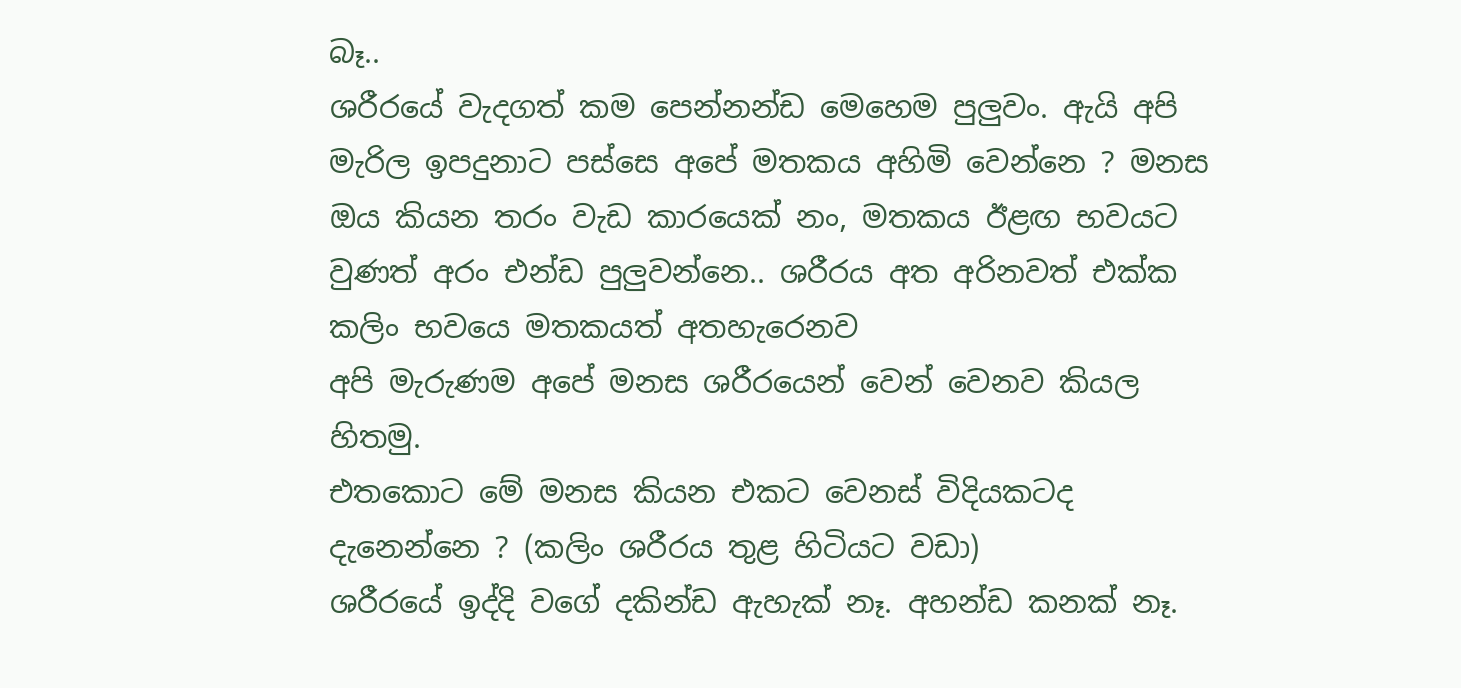බෑ..
ශරීරයේ වැදගත් කම පෙන්නන්ඩ මෙහෙම පුලුවං. ඇයි අපි මැරිල ඉපදුනාට පස්සෙ අපේ මතකය අහිමි වෙන්නෙ ? මනස ඔය කියන තරං වැඩ කාරයෙක් නං, මතකය ඊළඟ භවයට වුණත් අරං එන්ඩ පුලුවන්නෙ.. ශරීරය අත අරිනවත් එක්ක කලිං භවයෙ මතකයත් අතහැරෙනව
අපි මැරුණම අපේ මනස ශරීරයෙන් වෙන් වෙනව කියල හිතමු.
එතකොට මේ මනස කියන එකට වෙනස් විදියකටද දැනෙන්නෙ ? (කලිං ශරීරය තුළ හිටියට වඩා)
ශරීරයේ ඉද්දි වගේ දකින්ඩ ඇහැක් නෑ. අහන්ඩ කනක් නෑ.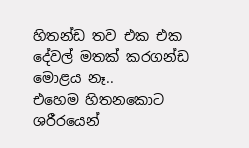හිතන්ඩ තව එක එක දේවල් මතක් කරගන්ඩ මොළය නෑ..
එහෙම හිතනකොට ශරීරයෙන්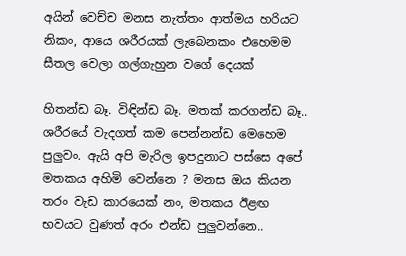අයින් වෙච්ච මනස නැත්තං ආත්මය හරියට නිකං, ආයෙ ශරීරයක් ලැබෙනකං එහෙමම සීතල වෙලා ගල්ගැහුන වගේ දෙයක්

හිතන්ඩ බෑ. විඳින්ඩ බෑ. මතක් කරගන්ඩ බෑ..
ශරීරයේ වැදගත් කම පෙන්නන්ඩ මෙහෙම පුලුවං. ඇයි අපි මැරිල ඉපදුනාට පස්සෙ අපේ මතකය අහිමි වෙන්නෙ ? මනස ඔය කියන තරං වැඩ කාරයෙක් නං, මතකය ඊළඟ භවයට වුණත් අරං එන්ඩ පුලුවන්නෙ..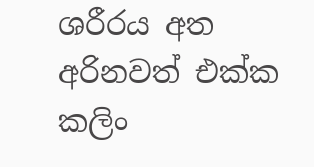ශරීරය අත අරිනවත් එක්ක කලිං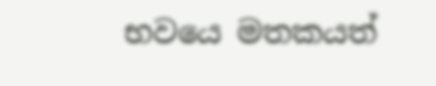භවයෙ මතකයත්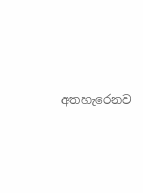අතහැරෙනව